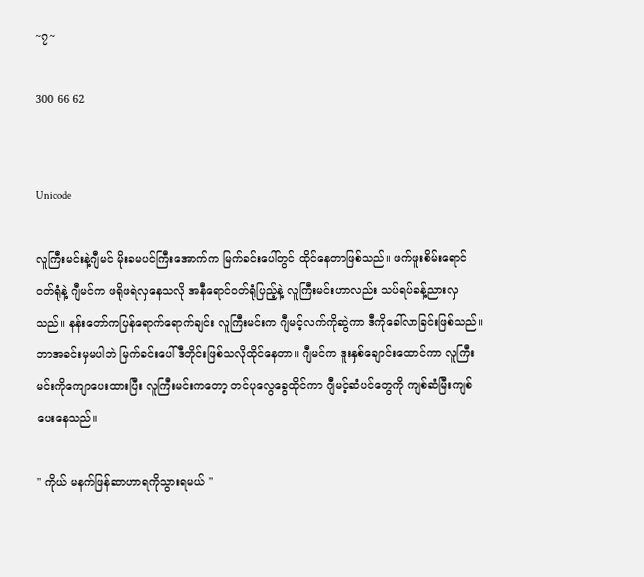~၇~

300 66 62


Unicode

လူကြီးမင်းနဲ့ဂျီမင် မိုးခမပင်ကြီးအောက်က မြက်ခင်းပေါ်တွင် ထိုင်နေတာဖြစ်သည်။ ဖက်ဖူးစိမ်းရောင်ဝတ်ရုံနဲ့ ဂျီမင်က ဖရိုဖရဲလှနေသလို အနီရောင်ဝတ်ရုံပြည့်နဲ့ လူကြီးမင်းဟာလည်း သပ်ရပ်ခန့်ညားလှသည်။ နန်းတော်ကပြန်ရောက်ရောက်ချင်း လူကြီးမင်းက ဂျီမင့်လက်ကိုဆွဲကာ ဒီကိုခေါ်လာခြင်းဖြစ်သည်။ ဘာအခင်းမှမပါဘဲ မြက်ခင်းပေါ် ဒီတိုင်းဖြစ်သလိုထိုင်နေတာ။ ဂျီမင်က ဒူးနှစ်ချောင်းထောင်ကာ လူကြီးမင်းကိုကျောပေးထားပြီး လူကြီးမင်းကတော့ တင်ပုလွေခွေထိုင်ကာ ဂျီမင့်ဆံပင်တွေကို ကျစ်ဆံမြီးကျစ်ပေးနေသည်။

" ကိုယ် မနက်ဖြန်ဆာဟာရကိုသွားရမယ် "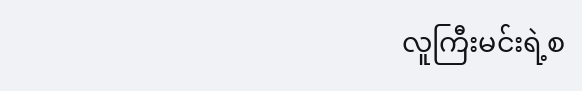လူကြီးမင်းရဲ့စ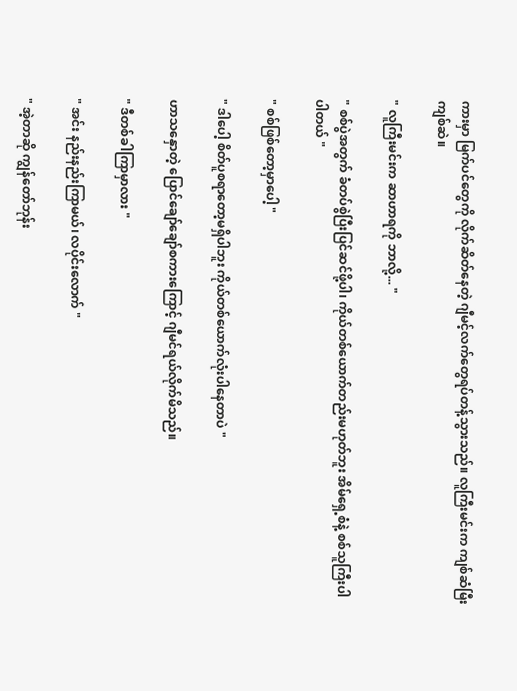ကားမှာ မြက်ပင်တွေကို လိုက်ဆိတ်နေတဲ့ ဂျီမင့်လက်တွေရပ်တန့်သွားသည်။ လူကြီးမင်းက ကျစ်ဆံမြီးကျစ်ဆဲ။

" လူကြီးမင်းက ဆာဟာရကို ဘာလို့... "

" စစ်ပွဲအတွက် ခံတပ်စွဲပြီးပြင်ဆင်ဖို့ပါ၊ ကိုယ်တစ်ယောက်တည်းမဟုတ်ဘူး အိမ်ရှေ့စံနဲ့ စစ်သူကြီးပါပါတယ် "

" စစ်ဖြစ်တော့မှာပေါ့ "

" ဒါပေါ့ စိတ်ပူစရာတော့မရှိပါဘူး ကိုယ်တစ်ယောက်လုံးပါနေတာပဲ "

ဟာသနှောတဲ့ ပြောင်ချော်ချော်စကားကြောင့် ဂျီမင်ရယ်လိုက်မိသည်။

" ဒီတစ်ခါကြာမှာလား "

" အင်း နည်းနည်းကြာမယ်၊ လပိုင်းလောက် "

" အဲ့တာဆို ကျွန်တော်ဘုန်း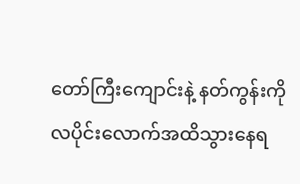တော်ကြီးကျောင်းနဲ့ နတ်ကွန်းကို လပိုင်းလောက်အထိသွားနေရ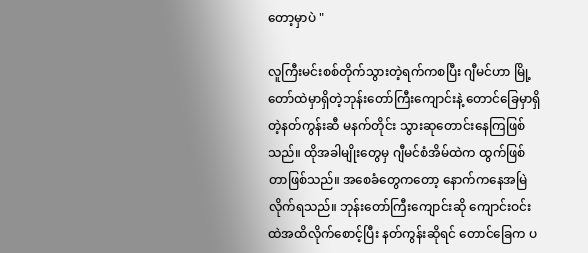တော့မှာပဲ "

လူကြီးမင်းစစ်တိုက်သွားတဲ့ရက်ကစပြီး ဂျီမင်ဟာ မြို့တော်ထဲမှာရှိတဲ့ဘုန်းတော်ကြီးကျောင်းနဲ့ တောင်ခြေမှာရှိတဲ့နတ်ကွန်းဆီ မနက်တိုင်း သွားဆုတောင်းနေကြဖြစ်သည်။ ထိုအခါမျိုးတွေမှ ဂျီမင်စံအိမ်ထဲက ထွက်ဖြစ်တာဖြစ်သည်။ အစေခံတွေကတော့ နောက်ကနေအမြဲလိုက်ရသည်။ ဘုန်းတော်ကြီးကျောင်းဆို ကျောင်းဝင်းထဲအထိလိုက်စောင့်ပြီး နတ်ကွန်းဆိုရင် တောင်ခြေက ပ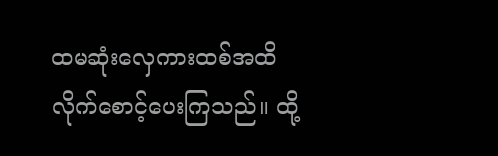ထမဆုံးလှေကားထစ်အထိ လိုက်စောင့်ပေးကြသည်။ ထို့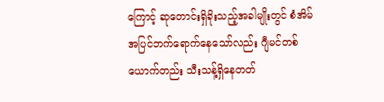ကြောင့် ဆုတောင်းရှိခိုးသည့်အခါမျိုးတွင် စံအိမ်အပြင်ဘက်ရောက်နေသော်လည်း ဂျီမင်တစ်ယောက်တည်း သီးသန့်ရှိနေတတ်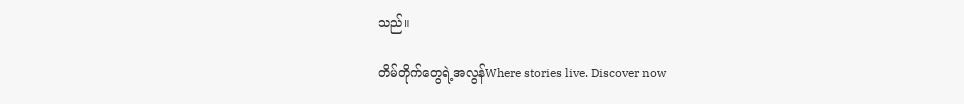သည်။

တိမ်တိုက်တွေရဲ့အလွန်Where stories live. Discover now